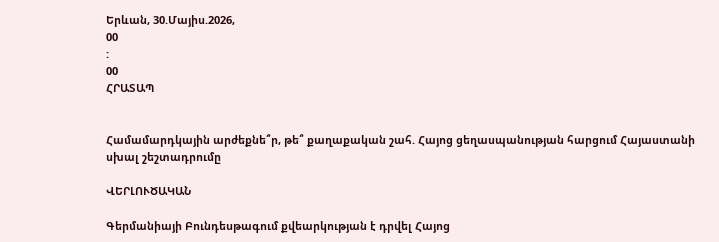Երևան, 30.Մայիս.2026,
00
:
00
ՀՐԱՏԱՊ


Համամարդկային արժեքնե՞ր, թե՞ քաղաքական շահ. Հայոց ցեղասպանության հարցում Հայաստանի սխալ շեշտադրումը

ՎԵՐԼՈՒԾԱԿԱՆ

Գերմանիայի Բունդեսթագում քվեարկության է դրվել Հայոց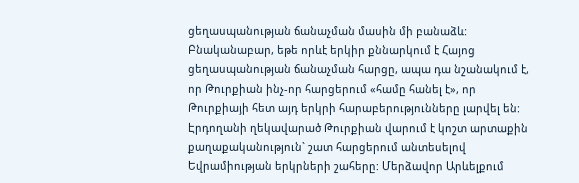ցեղասպանության ճանաչման մասին մի բանաձև: Բնականաբար, եթե որևէ երկիր քննարկում է Հայոց ցեղասպանության ճանաչման հարցը, ապա դա նշանակում է, որ Թուրքիան ինչ-որ հարցերում «համը հանել է», որ Թուրքիայի հետ այդ երկրի հարաբերությունները լարվել են: Էրդողանի ղեկավարած Թուրքիան վարում է կոշտ արտաքին քաղաքականություն` շատ հարցերում անտեսելով Եվրամիության երկրների շահերը: Մերձավոր Արևելքում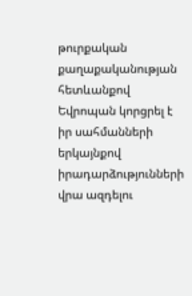թուրքական քաղաքականության հետևանքով Եվրոպան կորցրել է իր սահմանների երկայնքով իրադարձությունների վրա ազդելու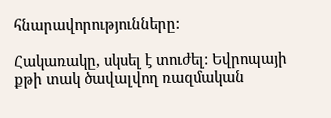հնարավորությունները:

Հակառակը, սկսել է տուժել: Եվրոպայի քթի տակ ծավալվող ռազմական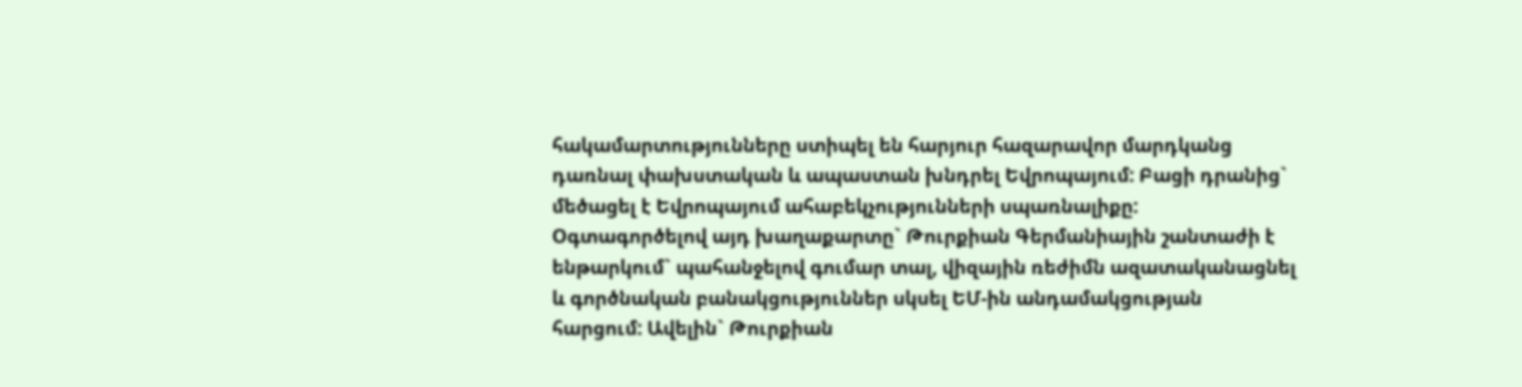հակամարտությունները ստիպել են հարյուր հազարավոր մարդկանց դառնալ փախստական և ապաստան խնդրել Եվրոպայում: Բացի դրանից` մեծացել է Եվրոպայում ահաբեկչությունների սպառնալիքը: Օգտագործելով այդ խաղաքարտը` Թուրքիան Գերմանիային շանտաժի է ենթարկում` պահանջելով գումար տալ, վիզային ռեժիմն ազատականացնել և գործնական բանակցություններ սկսել ԵՄ-ին անդամակցության հարցում: Ավելին` Թուրքիան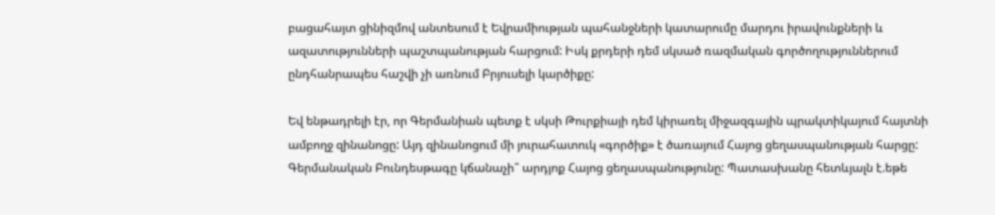բացահայտ ցինիզմով անտեսում է Եվրամիության պահանջների կատարումը մարդու իրավունքների և ազատությունների պաշտպանության հարցում: Իսկ քրդերի դեմ սկսած ռազմական գործողություններում ընդհանրապես հաշվի չի առնում Բրյուսելի կարծիքը:

Եվ ենթադրելի էր, որ Գերմանիան պետք է սկսի Թուրքիայի դեմ կիրառել միջազգային պրակտիկայում հայտնի ամբողջ զինանոցը: Այդ զինանոցում մի յուրահատուկ «գործիք» է ծառայում Հայոց ցեղասպանության հարցը: Գերմանական Բունդեսթագը կճանաչի՞ արդյոք Հայոց ցեղասպանությունը: Պատասխանը հետևյալն է.եթե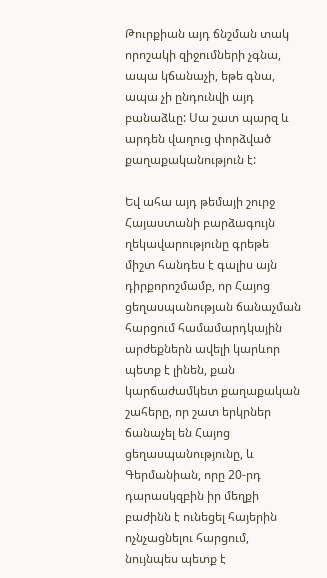Թուրքիան այդ ճնշման տակ որոշակի զիջումների չգնա, ապա կճանաչի, եթե գնա, ապա չի ընդունվի այդ բանաձևը: Սա շատ պարզ և արդեն վաղուց փորձված քաղաքականություն է:

Եվ ահա այդ թեմայի շուրջ Հայաստանի բարձագույն ղեկավարությունը գրեթե միշտ հանդես է գալիս այն դիրքորոշմամբ, որ Հայոց ցեղասպանության ճանաչման հարցում համամարդկային արժեքներն ավելի կարևոր պետք է լինեն, քան կարճաժամկետ քաղաքական շահերը, որ շատ երկրներ ճանաչել են Հայոց ցեղասպանությունը, և Գերմանիան, որը 20-րդ դարասկզբին իր մեղքի բաժինն է ունեցել հայերին ոչնչացնելու հարցում, նույնպես պետք է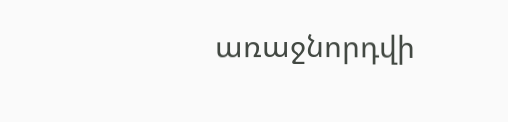առաջնորդվի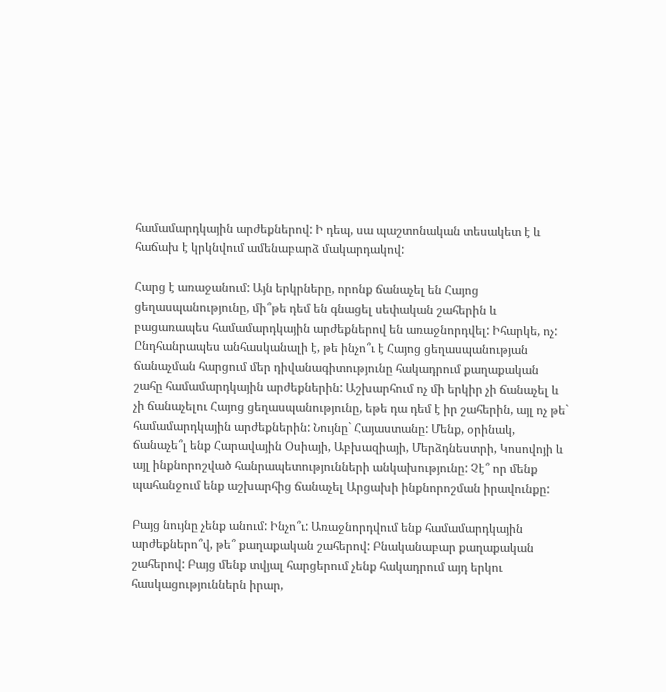համամարդկային արժեքներով: Ի դեպ, սա պաշտոնական տեսակետ է և հաճախ է կրկնվում ամենաբարձ մակարդակով:

Հարց է առաջանում: Այն երկրները, որոնք ճանաչել են Հայոց ցեղասպանությունը, մի՞թե դեմ են գնացել սեփական շահերին և բացառապես համամարդկային արժեքներով են առաջնորդվել: Իհարկե, ոչ: Ընդհանրապես անհասկանալի է, թե ինչո՞ւ է Հայոց ցեղասպանության ճանաչման հարցում մեր դիվանագիտությունը հակադրում քաղաքական շահը համամարդկային արժեքներին: Աշխարհում ոչ մի երկիր չի ճանաչել և չի ճանաչելու Հայոց ցեղասպանությունը, եթե դա դեմ է իր շահերին, այլ ոչ թե` համամարդկային արժեքներին: Նույնը` Հայաստանը: Մենք, օրինակ, ճանաչե՞լ ենք Հարավային Օսիայի, Աբխազիայի, Մերձդնեստրի, Կոսովոյի և այլ ինքնորոշված հանրապետությունների անկախությունը: Չէ՞ որ մենք պահանջում ենք աշխարհից ճանաչել Արցախի ինքնորոշման իրավունքը:

Բայց նույնը չենք անում: Ինչո՞ւ: Առաջնորդվում ենք համամարդկային արժեքներո՞վ, թե՞ քաղաքական շահերով: Բնականաբար քաղաքական շահերով: Բայց մենք տվյալ հարցերում չենք հակադրում այդ երկու հասկացություններն իրար,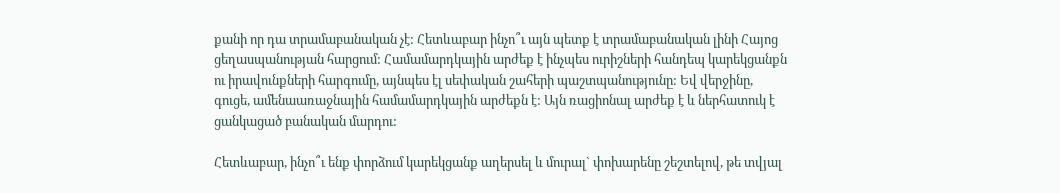քանի որ դա տրամաբանական չէ: Հետևաբար ինչո՞ւ այն պետք է տրամաբանական լինի Հայոց ցեղասպանության հարցում: Համամարդկային արժեք է ինչպես ուրիշների հանդեպ կարեկցանքն ու իրավունքների հարգումը, այնպես էլ սեփական շահերի պաշտպանությունը: Եվ վերջինը, գուցե, ամենաառաջնային համամարդկային արժեքն է: Այն ռացիոնալ արժեք է և ներհատուկ է ցանկացած բանական մարդու:

Հետևաբար, ինչո՞ւ ենք փորձում կարեկցանք աղերսել և մուրալ` փոխարենը շեշտելով, թե տվյալ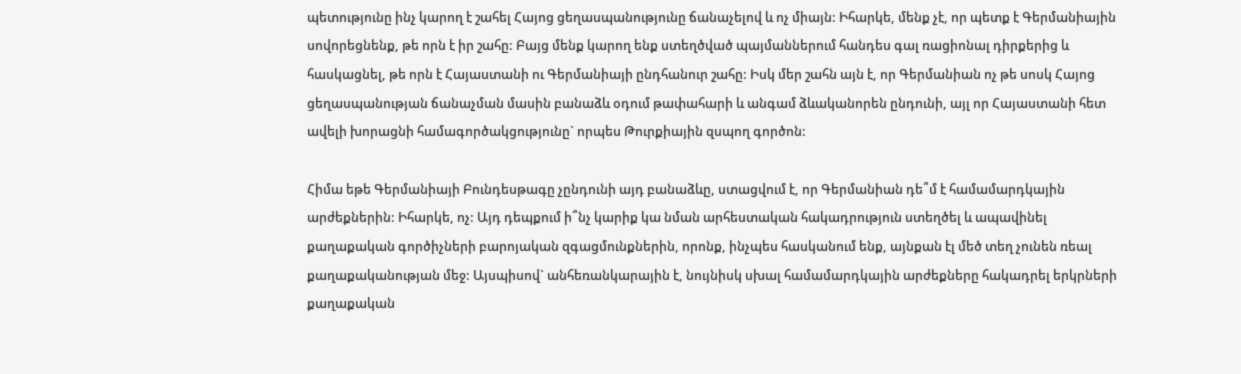պետությունը ինչ կարող է շահել Հայոց ցեղասպանությունը ճանաչելով և ոչ միայն: Իհարկե, մենք չէ, որ պետք է Գերմանիային սովորեցնենք, թե որն է իր շահը: Բայց մենք կարող ենք ստեղծված պայմաններում հանդես գալ ռացիոնալ դիրքերից և հասկացնել, թե որն է Հայաստանի ու Գերմանիայի ընդհանուր շահը: Իսկ մեր շահն այն է, որ Գերմանիան ոչ թե սոսկ Հայոց ցեղասպանության ճանաչման մասին բանաձև օդում թափահարի և անգամ ձևականորեն ընդունի, այլ որ Հայաստանի հետ ավելի խորացնի համագործակցությունը` որպես Թուրքիային զսպող գործոն:

Հիմա եթե Գերմանիայի Բունդեսթագը չընդունի այդ բանաձևը, ստացվում է, որ Գերմանիան դե՞մ է համամարդկային արժեքներին: Իհարկե, ոչ: Այդ դեպքում ի՞նչ կարիք կա նման արհեստական հակադրություն ստեղծել և ապավինել քաղաքական գործիչների բարոյական զգացմունքներին, որոնք, ինչպես հասկանում ենք, այնքան էլ մեծ տեղ չունեն ռեալ քաղաքականության մեջ: Այսպիսով` անհեռանկարային է, նույնիսկ սխալ համամարդկային արժեքները հակադրել երկրների քաղաքական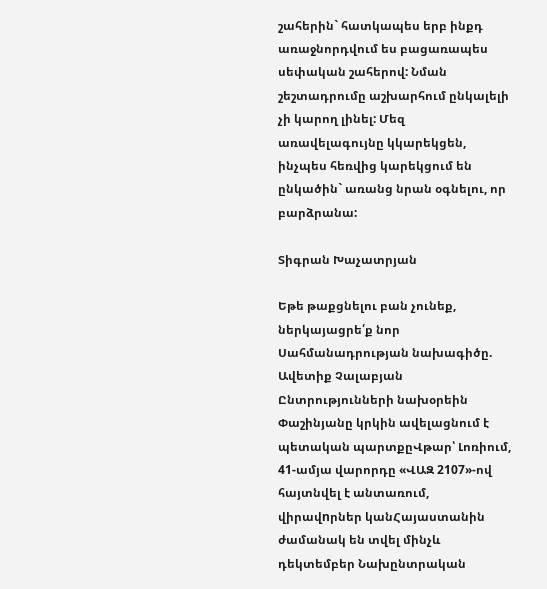շահերին` հատկապես երբ ինքդ առաջնորդվում ես բացառապես սեփական շահերով: Նման շեշտադրումը աշխարհում ընկալելի չի կարող լինել: Մեզ առավելագույնը կկարեկցեն, ինչպես հեռվից կարեկցում են ընկածին` առանց նրան օգնելու, որ բարձրանա:

Տիգրան Խաչատրյան

Եթե թաքցնելու բան չունեք, ներկայացրե՛ք նոր Սահմանադրության նախագիծը. Ավետիք Չալաբյան Ընտրությունների նախօրեին Փաշինյանը կրկին ավելացնում է պետական պարտքըՎթար՝ Լոռիում, 41-ամյա վարորդը «ՎԱԶ 2107»-ով հայտնվել է անտառում, վիրավnրներ կանՀայաստանին ժամանակ են տվել մինչև դեկտեմբեր Նախընտրական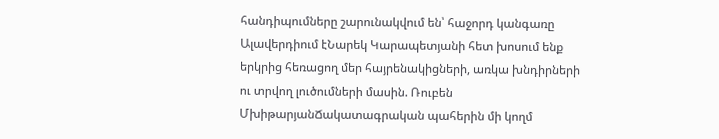հանդիպումները շարունակվում են՝ հաջորդ կանգառը Ալավերդիում էՆարեկ Կարապետյանի հետ խոսում ենք երկրից հեռացող մեր հայրենակիցների, առկա խնդիրների ու տրվող լուծումների մասին. Ռուբեն ՄխիթարյանՃակատագրական պահերին մի կողմ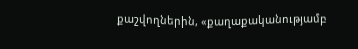քաշվողներին, «քաղաքականությամբ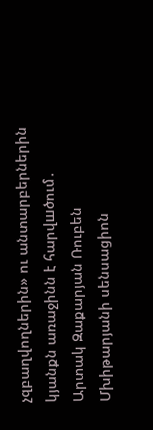չզբաղվողներին» ու անտարբերներին կյանքն առաջինն է հարվшծում․ Արտակ Զաքարյան Ռուբեն Մխիթարյանի սենսացիոն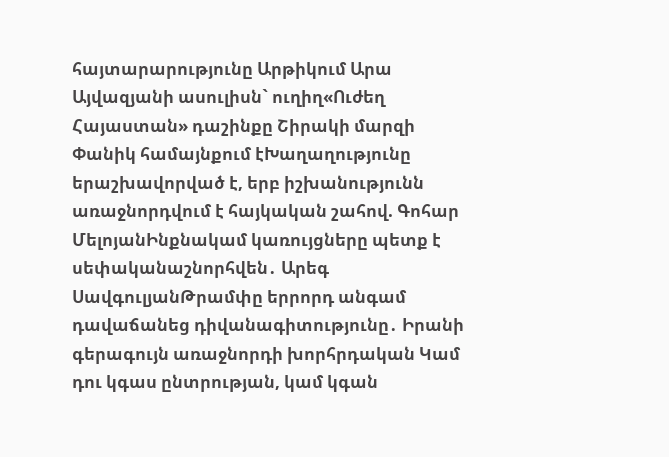հայտարարությունը Արթիկում Արա Այվազյանի ասուլիսն` ուղիղ«Ուժեղ Հայաստան» դաշինքը Շիրակի մարզի Փանիկ համայնքում էԽաղաղությունը երաշխավորված է, երբ իշխանությունն առաջնորդվում է հայկական շահով. Գոհար ՄելոյանԻնքնակամ կառույցները պետք է սեփականաշնորհվեն․ Արեգ ՍավգուլյանԹրամփը երրորդ անգամ դավաճանեց դիվանագիտությունը․ Իրանի գերագույն առաջնորդի խորհրդական Կամ դու կգաս ընտրության, կամ կգան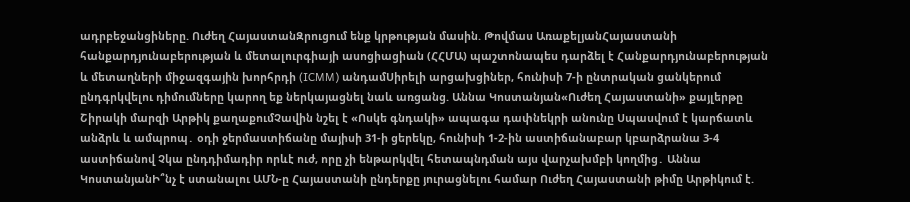ադրբեջանցիները. Ուժեղ ՀայաստանԶրուցում ենք կրթության մասին. Թովմաս ԱռաքելյանՀայաստանի հանքարդյունաբերության և մետալուրգիայի ասոցիացիան (ՀՀՄԱ) պաշտոնապես դարձել է Հանքարդյունաբերության և մետաղների միջազգային խորհրդի (ICMM) անդամՍիրելի արցախցիներ, հունիսի 7-ի ընտրական ցանկերում ընդգրկվելու դիմումները կարող եք ներկայացնել նաև առցանց. Աննա Կոստանյան«Ուժեղ Հայաստանի» քայլերթը Շիրակի մարզի Արթիկ քաղաքումՉավին նշել է «Ոսկե գնդակի» ապագա դափնեկրի անունը Սպասվում է կարճատև անձրև և ամպրոպ․ օդի ջերմաստիճանը մայիսի 31-ի ցերեկը, հունիսի 1-2-ին աստիճանաբար կբարձրանա 3-4 աստիճանով Չկա ընդդիմադիր որևէ ուժ, որը չի ենթարկվել հետապնդման այս վարչախմբի կողմից․ Աննա ԿոստանյանԻ՞նչ է ստանալու ԱՄՆ-ը Հայաստանի ընդերքը յուրացնելու համար Ուժեղ Հայաստանի թիմը Արթիկում է.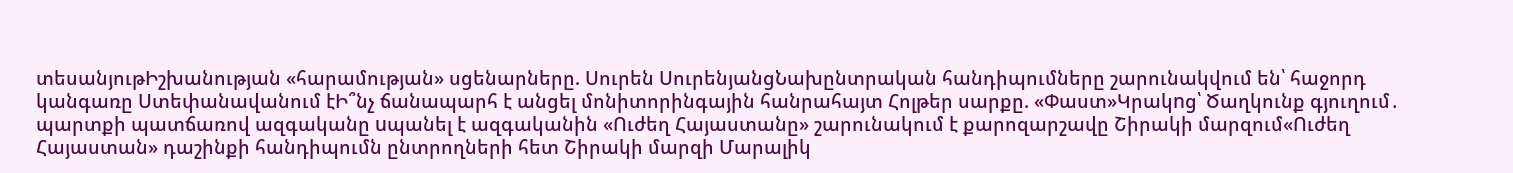տեսանյութԻշխանության «հարամության» սցենարները. Սուրեն ՍուրենյանցՆախընտրական հանդիպումները շարունակվում են՝ հաջորդ կանգառը Ստեփանավանում էԻ՞նչ ճանապարհ է անցել մոնիտորինգային հանրահայտ Հոլթեր սարքը. «Փաստ»Կրակnց՝ Ծաղկունք գյուղում․ պարտքի պատճառով ազգականը uպանել է ազգականին «Ուժեղ Հայաստանը» շարունակում է քարոզարշավը Շիրակի մարզում«Ուժեղ Հայաստան» դաշինքի հանդիպումն ընտրողների հետ Շիրակի մարզի Մարալիկ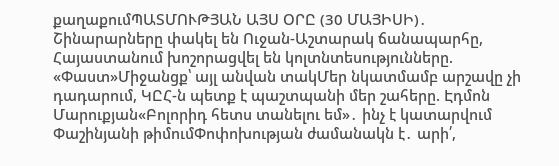քաղաքումՊԱՏՄՈՒԹՅԱՆ ԱՅՍ ՕՐԸ (30 ՄԱՅԻՍԻ)․ Շինարարները փակել են Ուջան-Աշտարակ ճանապարհը, Հայաստանում խոշորացվել են կոլտնտեսությունները. «Փաստ»Միջանցք՝ այլ անվան տակՄեր նկատմամբ արշավը չի դադարում, ԿԸՀ-ն պետք է պաշտպանի մեր շահերը. Էդմոն Մարուքյան«Բոլորիդ հետս տանելու եմ»․ ինչ է կատարվում Փաշինյանի թիմումՓոփոխության ժամանակն է․ արի՛,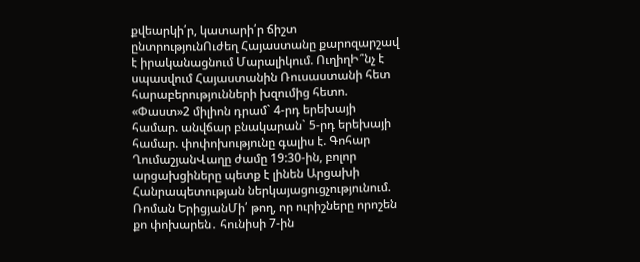քվեարկի՛ր, կատարի՛ր ճիշտ ընտրությունՈւժեղ Հայաստանը քարոզարշավ է իրականացնում Մարալիկում. ՈւղիղԻ՞նչ է սպասվում Հայաստանին Ռուսաստանի հետ հարաբերությունների խզումից հետո. «Փաստ»2 միլիոն դրամ` 4-րդ երեխայի համար. անվճար բնակարան` 5-րդ երեխայի համար. փոփոխությունը գալիս է. Գոհար ՂումաշյանՎաղը ժամը 19:30-ին, բոլոր արցախցիները պետք է լինեն Արցախի Հանրապետության ներկայացուցչությունում. Ռոման ԵրիցյանՄի՛ թող, որ ուրիշները որոշեն քո փոխարեն․ հունիսի 7-ին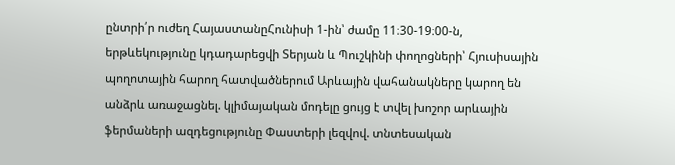ընտրի՛ր ուժեղ ՀայաստանըՀունիսի 1-ին՝ ժամը 11։30-19։00-ն, երթևեկությունը կդադարեցվի Տերյան և Պուշկինի փողոցների՝ Հյուսիսային պողոտային հարող հատվածներում Արևային վահանակները կարող են անձրև առաջացնել. կլիմայական մոդելը ցույց է տվել խոշոր արևային ֆերմաների ազդեցությունը Փաստերի լեզվով. տնտեսական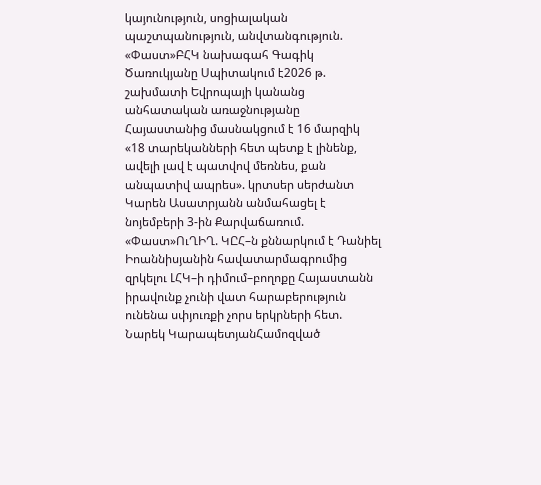կայունություն, սոցիալական պաշտպանություն, անվտանգություն. «Փաստ»ԲՀԿ նախագահ Գագիկ Ծառուկյանը Սպիտակում է2026 թ. շախմատի Եվրոպայի կանանց անհատական առաջնությանը Հայաստանից մասնակցում է 16 մարզիկ «18 տարեկանների հետ պետք է լինենք, ավելի լավ է պատվով մեռնես, քան անպատիվ ապրես». կրտսեր սերժանտ Կարեն Ասատրյանն անմահացել է նոյեմբերի 3-ին Քարվաճառում. «Փաստ»ՈւՂԻՂ. ԿԸՀ–ն քննարկում է Դանիել Իոաննիսյանին հավատարմագրումից զրկելու ԼՀԿ–ի դիմում–բողոքը Հայաստանն իրավունք չունի վատ հարաբերություն ունենա սփյուռքի չորս երկրների հետ. Նարեկ ԿարապետյանՀամոզված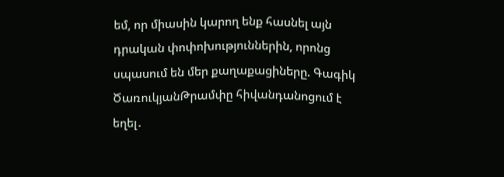եմ, որ միասին կարող ենք հասնել այն դրական փոփոխություններին, որոնց սպասում են մեր քաղաքացիները. Գագիկ ԾառուկյանԹրամփը հիվանդանոցում է եղել․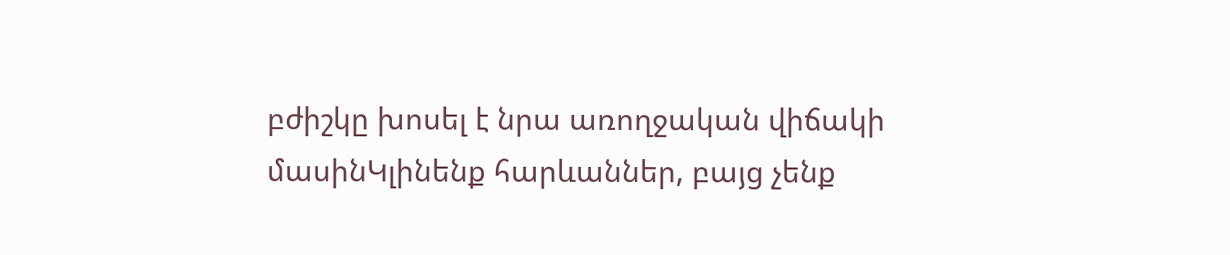բժիշկը խոսել է նրա առողջական վիճակի մասինԿլինենք հարևաններ, բայց չենք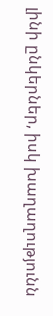լինի ընկերներ, իսկ խաղաղությունն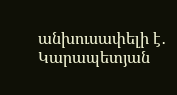անխուսափելի է․ Կարապետյան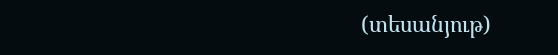(տեսանյութ)